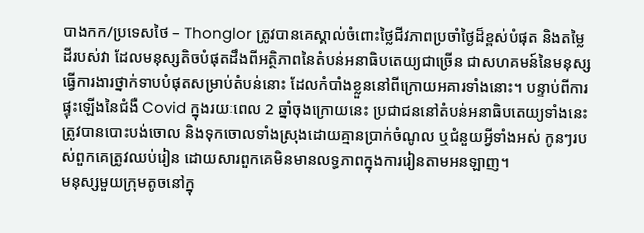បាងកក/ប្រទេសថៃ – Thonglor ត្រូវបានគេស្គាល់ចំពោះថ្លៃជីវភាពប្រចាំថ្ងៃដ៏ខ្ពស់បំផុត និងតម្លៃដីរបស់វា ដែលមនុស្សតិចបំផុតដឹងពីអត្ថិភាពនៃតំបន់អនាធិបតេយ្យជាច្រើន ជាសហគមន៍នៃមនុស្សធ្វើការងារថ្នាក់ទាបបំផុតសម្រាប់តំបន់នោះ ដែលកំបាំងខ្លួននៅពីក្រោយអគារទាំងនោះ។ បន្ទាប់ពីការផ្ទុះឡើងនៃជំងឺ Covid ក្នុងរយៈពេល 2 ឆ្នាំចុងក្រោយនេះ ប្រជាជននៅតំបន់អនាធិបតេយ្យទាំងនេះត្រូវបានបោះបង់ចោល និងទុកចោលទាំងស្រុងដោយគ្មានប្រាក់ចំណូល ឬជំនួយអ្វីទាំងអស់ កូនៗរបស់ពួកគេត្រូវឈប់រៀន ដោយសារពួកគេមិនមានលទ្ធភាពក្នុងការរៀនតាមអនឡាញ។
មនុស្សមួយក្រុមតូចនៅក្នុ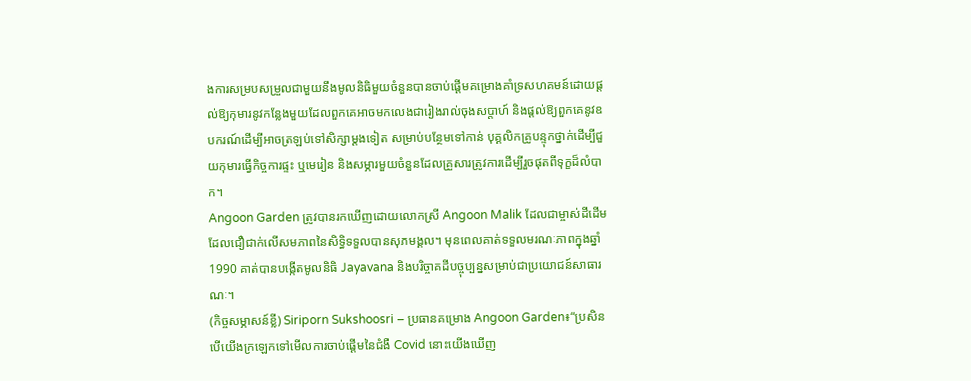ងការសម្របសម្រួលជាមួយនឹងមូលនិធិមួយចំនួនបានចាប់ផ្តើមគម្រោងគាំទ្រសហគមន៍ដោយផ្តល់ឱ្យកុមារនូវកន្លែងមួយដែលពួកគេអាចមកលេងជារៀងរាល់ចុងសប្តាហ៍ និងផ្តល់ឱ្យពួកគេនូវឧបករណ៍ដើម្បីអាចត្រឡប់ទៅសិក្សាម្តងទៀត សម្រាប់បន្ថែមទៅកាន់ បុគ្គលិកគ្រូបន្ទុកថ្នាក់ដើម្បីជួយកុមារធ្វើកិច្ចការផ្ទះ ឬមេរៀន និងសម្ភារមួយចំនួនដែលគ្រួសារត្រូវការដើម្បីរួចផុតពីទុក្ខដ៏លំបាក។
Angoon Garden ត្រូវបានរកឃើញដោយលោកស្រី Angoon Malik ដែលជាម្ចាស់ដីដើមដែលជឿជាក់លើសមភាពនៃសិទ្ធិទទួលបានសុភមង្គល។ មុនពេលគាត់ទទួលមរណៈភាពក្នុងឆ្នាំ 1990 គាត់បានបង្កើតមូលនិធិ Jayavana និងបរិច្ចាគដីបច្ចុប្បន្នសម្រាប់ជាប្រយោជន៍សាធារណៈ។
(កិច្ចសម្ភាសន៍ខ្លី) Siriporn Sukshoosri – ប្រធានគម្រោង Angoon Garden៖“ប្រសិនបើយើងក្រឡេកទៅមើលការចាប់ផ្តើមនៃជំងឺ Covid នោះយើងឃើញ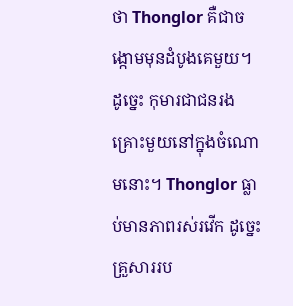ថា Thonglor គឺជាចង្កោមមុនដំបូងគេមួយ។ ដូច្នេះ កុមារជាជនរងគ្រោះមួយនៅក្នុងចំណោមនោះ។ Thonglor ធ្លាប់មានភាពរស់រវើក ដូច្នេះគ្រួសាររប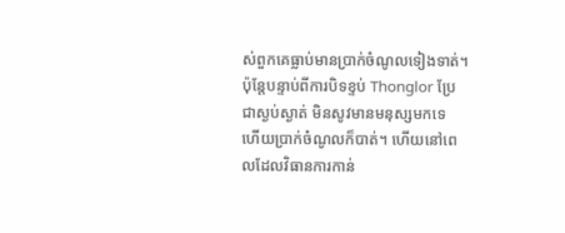ស់ពួកគេធ្លាប់មានប្រាក់ចំណូលទៀងទាត់។ ប៉ុន្តែបន្ទាប់ពីការបិទខ្ទប់ Thonglor ប្រែជាស្ងប់ស្ងាត់ មិនសូវមានមនុស្សមកទេ ហើយប្រាក់ចំណូលក៏បាត់។ ហើយនៅពេលដែលវិធានការកាន់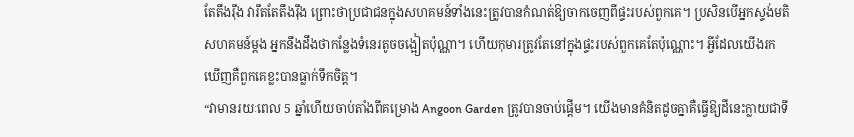តែតឹងរ៉ឹង វារឹតតែតឹងរ៉ឹង ព្រោះថាប្រជាជនក្នុងសហគមន៍ទាំងនេះត្រូវបានកំណត់ឱ្យចាកចេញពីផ្ទះរបស់ពួកគេ។ ប្រសិនបើអ្នកស្ទង់មតិសហគមន៍ម្តង អ្នកនឹងដឹងថាកន្លែងទំនេរតូចចង្អៀតប៉ុណ្ណា។ ហើយកុមារត្រូវតែនៅក្នុងផ្ទះរបស់ពួកគេតែប៉ុណ្ណោះ។ អ្វីដែលយើងរកឃើញគឺពួកគេខ្លះបានធ្លាក់ទឹកចិត្ត។
“វាមានរយៈពេល 5 ឆ្នាំហើយចាប់តាំងពីគម្រោង Angoon Garden ត្រូវបានចាប់ផ្តើម។ យើងមានគំនិតដូចគ្នាគឺធ្វើឱ្យដីនេះក្លាយជាទី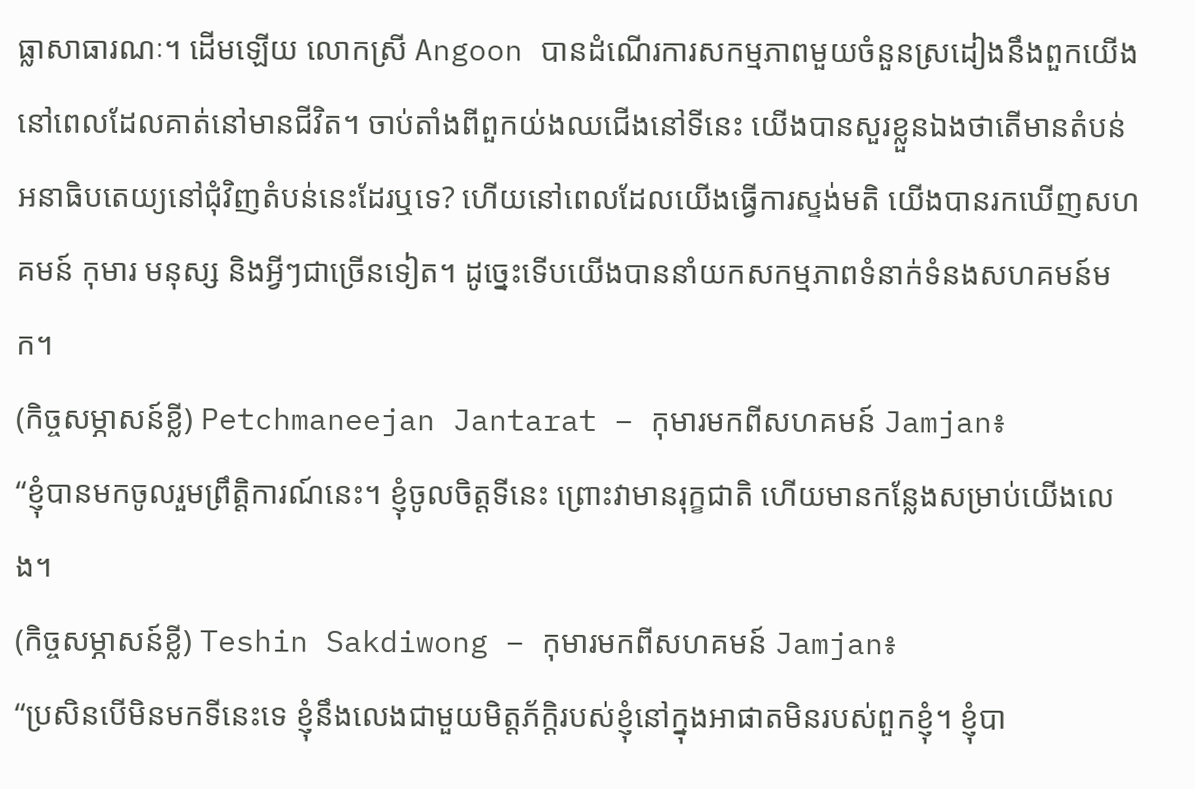ធ្លាសាធារណៈ។ ដើមឡើយ លោកស្រី Angoon បានដំណើរការសកម្មភាពមួយចំនួនស្រដៀងនឹងពួកយើងនៅពេលដែលគាត់នៅមានជីវិត។ ចាប់តាំងពីពួកយ់ងឈជើងនៅទីនេះ យើងបានសួរខ្លួនឯងថាតើមានតំបន់អនាធិបតេយ្យនៅជុំវិញតំបន់នេះដែរឬទេ? ហើយនៅពេលដែលយើងធ្វើការស្ទង់មតិ យើងបានរកឃើញសហគមន៍ កុមារ មនុស្ស និងអ្វីៗជាច្រើនទៀត។ ដូច្នេះទើបយើងបាននាំយកសកម្មភាពទំនាក់ទំនងសហគមន៍មក។
(កិច្ចសម្ភាសន៍ខ្លី) Petchmaneejan Jantarat – កុមារមកពីសហគមន៍ Jamjan៖
“ខ្ញុំបានមកចូលរួមព្រឹត្តិការណ៍នេះ។ ខ្ញុំចូលចិត្តទីនេះ ព្រោះវាមានរុក្ខជាតិ ហើយមានកន្លែងសម្រាប់យើងលេង។
(កិច្ចសម្ភាសន៍ខ្លី) Teshin Sakdiwong – កុមារមកពីសហគមន៍ Jamjan៖
“ប្រសិនបើមិនមកទីនេះទេ ខ្ញុំនឹងលេងជាមួយមិត្តភ័ក្តិរបស់ខ្ញុំនៅក្នុងអាផាតមិនរបស់ពួកខ្ញុំ។ ខ្ញុំបា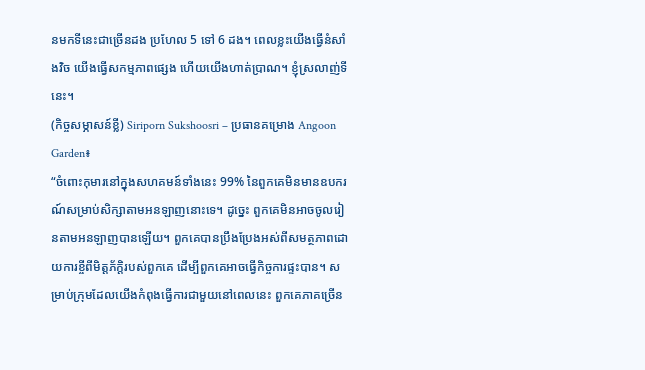នមកទីនេះជាច្រើនដង ប្រហែល 5 ទៅ 6 ដង។ ពេលខ្លះយើងធ្វើនំសាំងវិច យើងធ្វើសកម្មភាពផ្សេង ហើយយើងហាត់ប្រាណ។ ខ្ញុំស្រលាញ់ទីនេះ។
(កិច្ចសម្ភាសន៍ខ្លី) Siriporn Sukshoosri – ប្រធានគម្រោង Angoon Garden៖
“ចំពោះកុមារនៅក្នុងសហគមន៍ទាំងនេះ 99% នៃពួកគេមិនមានឧបករណ៍សម្រាប់សិក្សាតាមអនឡាញនោះទេ។ ដូច្នេះ ពួកគេមិនអាចចូលរៀនតាមអនឡាញបានឡើយ។ ពួកគេបានប្រឹងប្រែងអស់ពីសមត្ថភាពដោយការខ្ចីពីមិត្តភ័ក្តិរបស់ពួកគេ ដើម្បីពួកគេអាចធ្វើកិច្ចការផ្ទះបាន។ សម្រាប់ក្រុមដែលយើងកំពុងធ្វើការជាមួយនៅពេលនេះ ពួកគេភាគច្រើន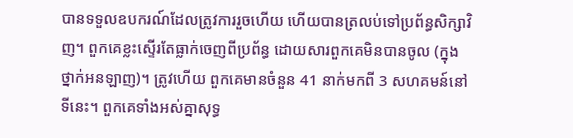បានទទួលឧបករណ៍ដែលត្រូវការរួចហើយ ហើយបានត្រលប់ទៅប្រព័ន្ធសិក្សាវិញ។ ពួកគេខ្លះស្ទើរតែធ្លាក់ចេញពីប្រព័ន្ធ ដោយសារពួកគេមិនបានចូល (ក្នុងថ្នាក់អនឡាញ)។ ត្រូវហើយ ពួកគេមានចំនួន 41 នាក់មកពី 3 សហគមន៍នៅទីនេះ។ ពួកគេទាំងអស់គ្នាសុទ្ធ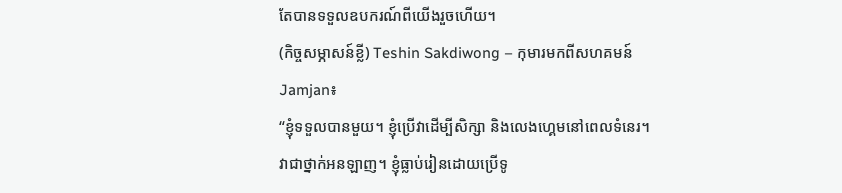តែបានទទួលឧបករណ៍ពីយើងរួចហើយ។
(កិច្ចសម្ភាសន៍ខ្លី) Teshin Sakdiwong – កុមារមកពីសហគមន៍ Jamjan៖
“ខ្ញុំទទួលបានមួយ។ ខ្ញុំប្រើវាដើម្បីសិក្សា និងលេងហ្គេមនៅពេលទំនេរ។ វាជាថ្នាក់អនឡាញ។ ខ្ញុំធ្លាប់រៀនដោយប្រើទូ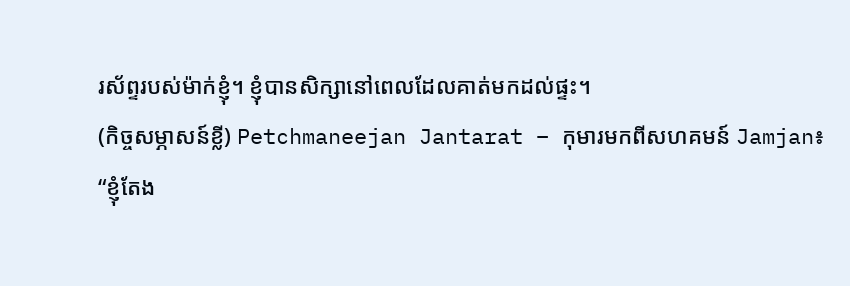រស័ព្ទរបស់ម៉ាក់ខ្ញុំ។ ខ្ញុំបានសិក្សានៅពេលដែលគាត់មកដល់ផ្ទះ។
(កិច្ចសម្ភាសន៍ខ្លី) Petchmaneejan Jantarat – កុមារមកពីសហគមន៍ Jamjan៖
“ខ្ញុំតែង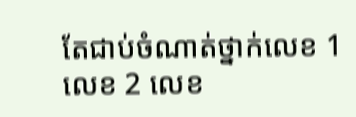តែជាប់ចំណាត់ថ្នាក់លេខ 1 លេខ 2 លេខ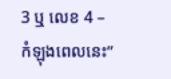3 ឬ លេខ 4 – កំឡុងពេលនេះ”